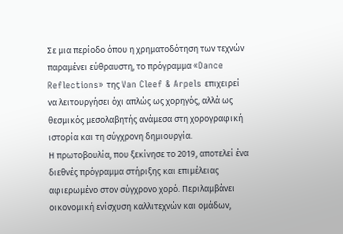Σε μια περίοδο όπου η χρηματοδότηση των τεχνών παραμένει εύθραυστη, το πρόγραμμα «Dance Reflections» της Van Cleef & Arpels επιχειρεί να λειτουργήσει όχι απλώς ως χορηγός, αλλά ως θεσμικός μεσολαβητής ανάμεσα στη χορογραφική ιστορία και τη σύγχρονη δημιουργία.
Η πρωτοβουλία, που ξεκίνησε το 2019, αποτελεί ένα διεθνές πρόγραμμα στήριξης και επιμέλειας αφιερωμένο στον σύγχρονο χορό. Περιλαμβάνει οικονομική ενίσχυση καλλιτεχνών και ομάδων,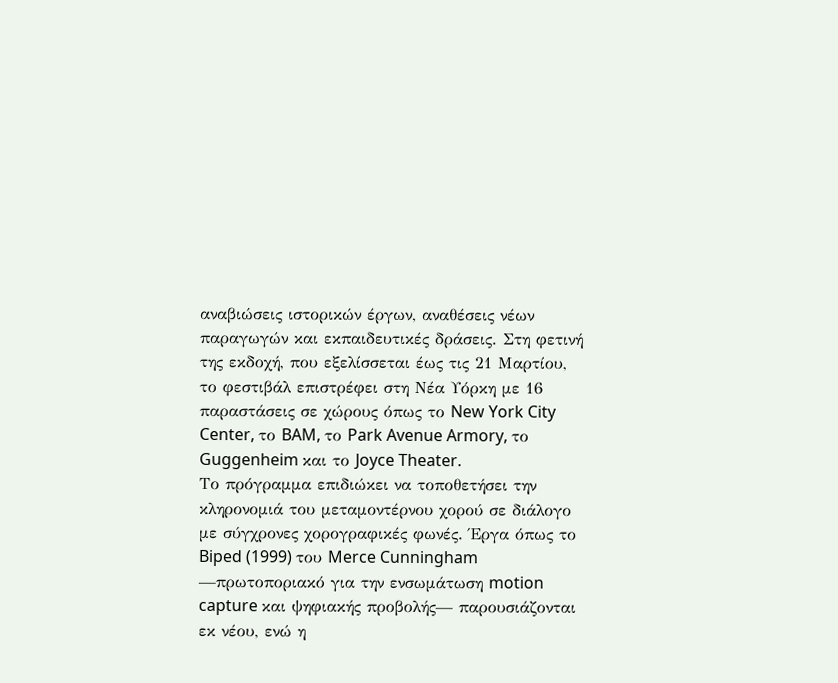αναβιώσεις ιστορικών έργων, αναθέσεις νέων παραγωγών και εκπαιδευτικές δράσεις. Στη φετινή της εκδοχή, που εξελίσσεται έως τις 21 Μαρτίου, το φεστιβάλ επιστρέφει στη Νέα Υόρκη με 16 παραστάσεις σε χώρους όπως το New York City Center, το BAM, το Park Avenue Armory, το Guggenheim και το Joyce Theater.
Το πρόγραμμα επιδιώκει να τοποθετήσει την κληρονομιά του μεταμοντέρνου χορού σε διάλογο με σύγχρονες χορογραφικές φωνές. Έργα όπως το Biped (1999) του Merce Cunningham —πρωτοποριακό για την ενσωμάτωση motion capture και ψηφιακής προβολής— παρουσιάζονται εκ νέου, ενώ η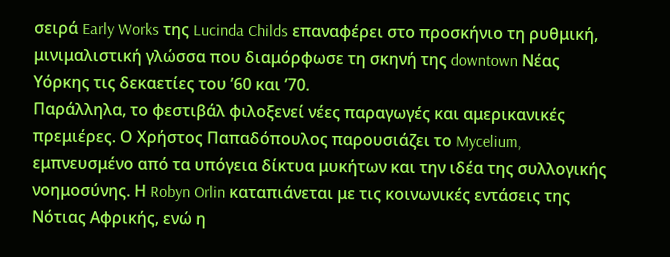σειρά Early Works της Lucinda Childs επαναφέρει στο προσκήνιο τη ρυθμική, μινιμαλιστική γλώσσα που διαμόρφωσε τη σκηνή της downtown Νέας Υόρκης τις δεκαετίες του ’60 και ’70.
Παράλληλα, το φεστιβάλ φιλοξενεί νέες παραγωγές και αμερικανικές πρεμιέρες. Ο Χρήστος Παπαδόπουλος παρουσιάζει το Mycelium, εμπνευσμένο από τα υπόγεια δίκτυα μυκήτων και την ιδέα της συλλογικής νοημοσύνης. Η Robyn Orlin καταπιάνεται με τις κοινωνικές εντάσεις της Νότιας Αφρικής, ενώ η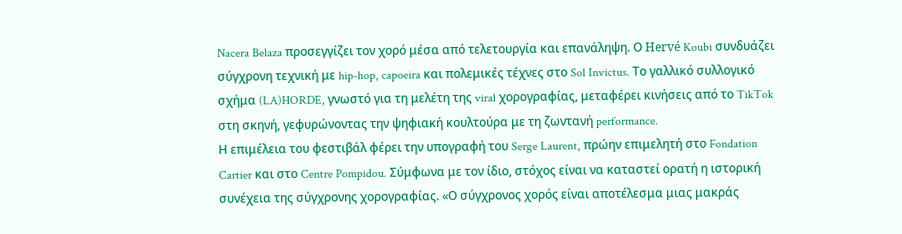Nacera Belaza προσεγγίζει τον χορό μέσα από τελετουργία και επανάληψη. Ο Hervé Koubi συνδυάζει σύγχρονη τεχνική με hip-hop, capoeira και πολεμικές τέχνες στο Sol Invictus. Το γαλλικό συλλογικό σχήμα (LA)HORDE, γνωστό για τη μελέτη της viral χορογραφίας, μεταφέρει κινήσεις από το TikTok στη σκηνή, γεφυρώνοντας την ψηφιακή κουλτούρα με τη ζωντανή performance.
Η επιμέλεια του φεστιβάλ φέρει την υπογραφή του Serge Laurent, πρώην επιμελητή στο Fondation Cartier και στο Centre Pompidou. Σύμφωνα με τον ίδιο, στόχος είναι να καταστεί ορατή η ιστορική συνέχεια της σύγχρονης χορογραφίας. «Ο σύγχρονος χορός είναι αποτέλεσμα μιας μακράς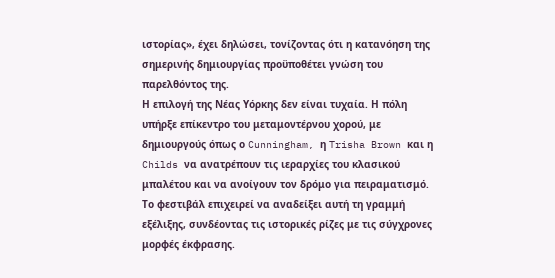ιστορίας», έχει δηλώσει, τονίζοντας ότι η κατανόηση της σημερινής δημιουργίας προϋποθέτει γνώση του παρελθόντος της.
Η επιλογή της Νέας Υόρκης δεν είναι τυχαία. Η πόλη υπήρξε επίκεντρο του μεταμοντέρνου χορού, με δημιουργούς όπως ο Cunningham, η Trisha Brown και η Childs να ανατρέπουν τις ιεραρχίες του κλασικού μπαλέτου και να ανοίγουν τον δρόμο για πειραματισμό. Το φεστιβάλ επιχειρεί να αναδείξει αυτή τη γραμμή εξέλιξης, συνδέοντας τις ιστορικές ρίζες με τις σύγχρονες μορφές έκφρασης.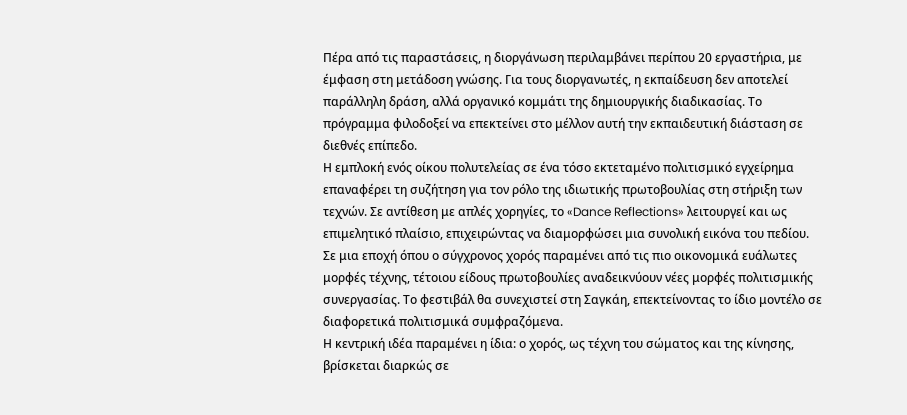Πέρα από τις παραστάσεις, η διοργάνωση περιλαμβάνει περίπου 20 εργαστήρια, με έμφαση στη μετάδοση γνώσης. Για τους διοργανωτές, η εκπαίδευση δεν αποτελεί παράλληλη δράση, αλλά οργανικό κομμάτι της δημιουργικής διαδικασίας. Το πρόγραμμα φιλοδοξεί να επεκτείνει στο μέλλον αυτή την εκπαιδευτική διάσταση σε διεθνές επίπεδο.
Η εμπλοκή ενός οίκου πολυτελείας σε ένα τόσο εκτεταμένο πολιτισμικό εγχείρημα επαναφέρει τη συζήτηση για τον ρόλο της ιδιωτικής πρωτοβουλίας στη στήριξη των τεχνών. Σε αντίθεση με απλές χορηγίες, το «Dance Reflections» λειτουργεί και ως επιμελητικό πλαίσιο, επιχειρώντας να διαμορφώσει μια συνολική εικόνα του πεδίου.
Σε μια εποχή όπου ο σύγχρονος χορός παραμένει από τις πιο οικονομικά ευάλωτες μορφές τέχνης, τέτοιου είδους πρωτοβουλίες αναδεικνύουν νέες μορφές πολιτισμικής συνεργασίας. Το φεστιβάλ θα συνεχιστεί στη Σαγκάη, επεκτείνοντας το ίδιο μοντέλο σε διαφορετικά πολιτισμικά συμφραζόμενα.
Η κεντρική ιδέα παραμένει η ίδια: ο χορός, ως τέχνη του σώματος και της κίνησης, βρίσκεται διαρκώς σε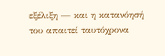εξέλιξη — και η κατανόησή του απαιτεί ταυτόχρονα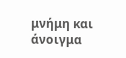μνήμη και άνοιγμα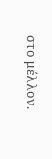στο μέλλον.